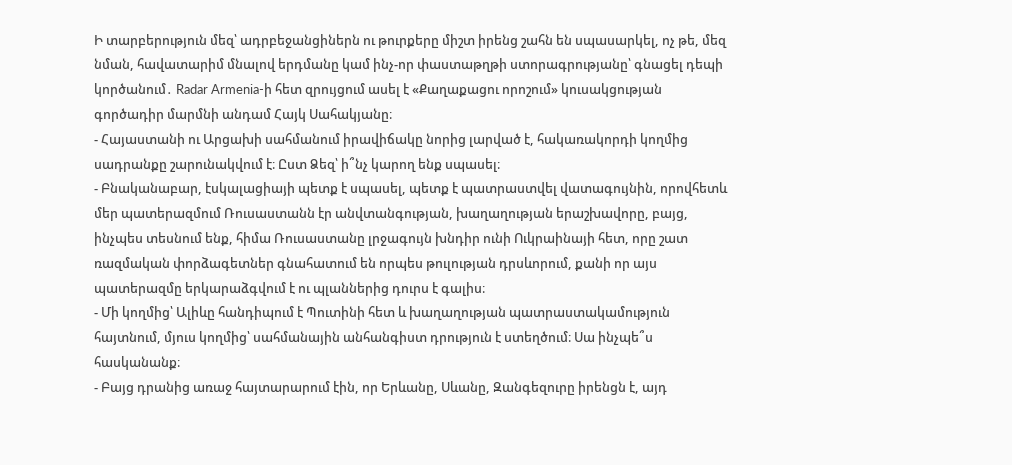Ի տարբերություն մեզ՝ ադրբեջանցիներն ու թուրքերը միշտ իրենց շահն են սպասարկել, ոչ թե, մեզ նման, հավատարիմ մնալով երդմանը կամ ինչ-որ փաստաթղթի ստորագրությանը՝ գնացել դեպի կործանում․ Radar Armenia-ի հետ զրույցում ասել է «Քաղաքացու որոշում» կուսակցության գործադիր մարմնի անդամ Հայկ Սահակյանը։
- Հայաստանի ու Արցախի սահմանում իրավիճակը նորից լարված է, հակառակորդի կողմից սադրանքը շարունակվում է։ Ըստ Ձեզ՝ ի՞նչ կարող ենք սպասել։
- Բնականաբար, էսկալացիայի պետք է սպասել, պետք է պատրաստվել վատագույնին, որովհետև մեր պատերազմում Ռուսաստանն էր անվտանգության, խաղաղության երաշխավորը, բայց, ինչպես տեսնում ենք, հիմա Ռուսաստանը լրջագույն խնդիր ունի Ուկրաինայի հետ, որը շատ ռազմական փորձագետներ գնահատում են որպես թուլության դրսևորում, քանի որ այս պատերազմը երկարաձգվում է ու պլաններից դուրս է գալիս։
- Մի կողմից՝ Ալիևը հանդիպում է Պուտինի հետ և խաղաղության պատրաստակամություն հայտնում, մյուս կողմից՝ սահմանային անհանգիստ դրություն է ստեղծում։ Սա ինչպե՞ս հասկանանք։
- Բայց դրանից առաջ հայտարարում էին, որ Երևանը, Սևանը, Զանգեզուրը իրենցն է, այդ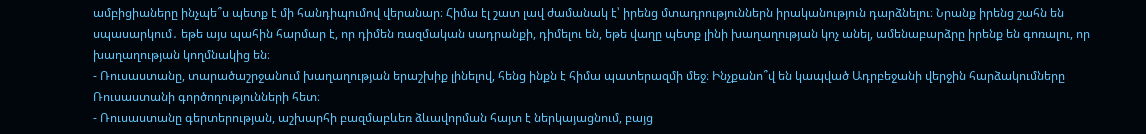ամբիցիաները ինչպե՞ս պետք է մի հանդիպումով վերանար։ Հիմա էլ շատ լավ ժամանակ է՝ իրենց մտադրություններն իրականություն դարձնելու։ Նրանք իրենց շահն են սպասարկում․ եթե այս պահին հարմար է, որ դիմեն ռազմական սադրանքի, դիմելու են, եթե վաղը պետք լինի խաղաղության կոչ անել, ամենաբարձրը իրենք են գոռալու, որ խաղաղության կողմնակից են։
- Ռուսաստանը, տարածաշրջանում խաղաղության երաշխիք լինելով, հենց ինքն է հիմա պատերազմի մեջ։ Ինչքանո՞վ են կապված Ադրբեջանի վերջին հարձակումները Ռուսաստանի գործողությունների հետ։
- Ռուսաստանը գերտերության, աշխարհի բազմաբևեռ ձևավորման հայտ է ներկայացնում, բայց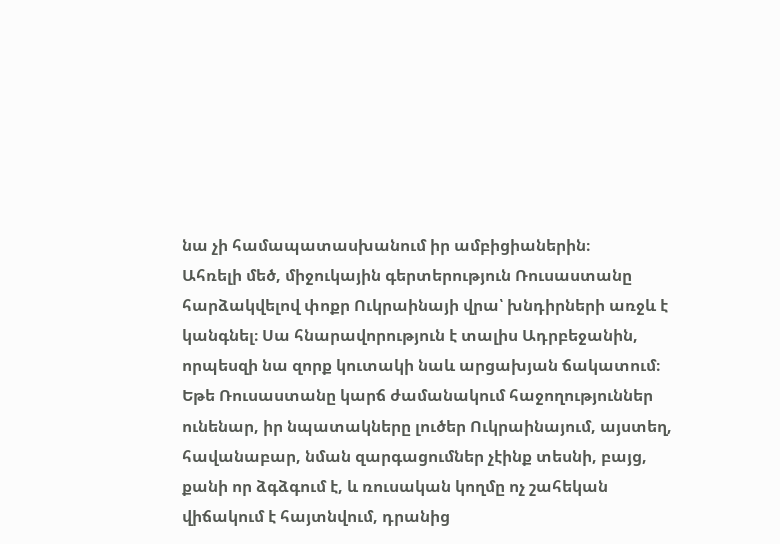նա չի համապատասխանում իր ամբիցիաներին։
Ահռելի մեծ, միջուկային գերտերություն Ռուսաստանը հարձակվելով փոքր Ուկրաինայի վրա՝ խնդիրների առջև է կանգնել։ Սա հնարավորություն է տալիս Ադրբեջանին, որպեսզի նա զորք կուտակի նաև արցախյան ճակատում։
Եթե Ռուսաստանը կարճ ժամանակում հաջողություններ ունենար, իր նպատակները լուծեր Ուկրաինայում, այստեղ, հավանաբար, նման զարգացումներ չէինք տեսնի, բայց, քանի որ ձգձգում է, և ռուսական կողմը ոչ շահեկան վիճակում է հայտնվում, դրանից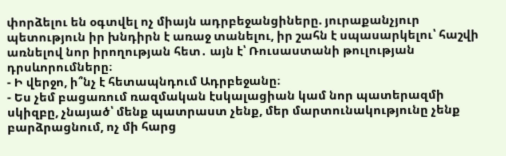փորձելու են օգտվել ոչ միայն ադրբեջանցիները. յուրաքանչյուր պետություն իր խնդիրն է առաջ տանելու, իր շահն է սպասարկելու՝ հաշվի առնելով նոր իրողության հետ․ այն է՝ Ռուսաստանի թուլության դրսևորումները։
- Ի վերջո, ի՞նչ է հետապնդում Ադրբեջանը։
- Ես չեմ բացառում ռազմական էսկալացիան կամ նոր պատերազմի սկիզբը, չնայած՝ մենք պատրաստ չենք, մեր մարտունակությունը չենք բարձրացնում, ոչ մի հարց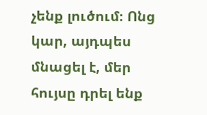չենք լուծում։ Ոնց կար, այդպես մնացել է, մեր հույսը դրել ենք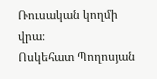Ռուսական կողմի վրա։
Ոսկեհատ Պողոսյան